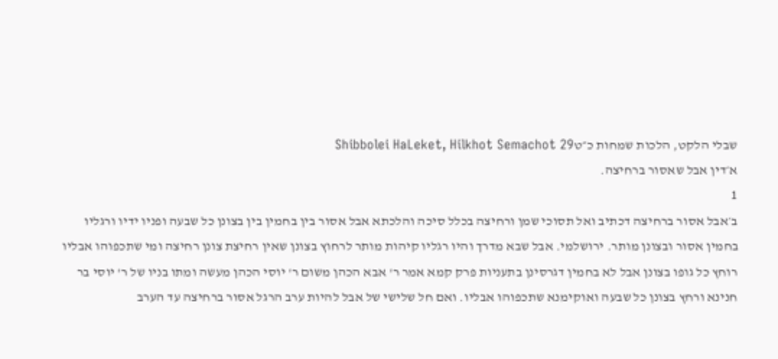שבלי הלקט, הלכות שמחות כ״טShibbolei HaLeket, Hilkhot Semachot 29
א׳דין אבל שאסור ברחיצה.
1
ב׳אבל אסור ברחיצה דכתיב ואל תסוכי שמן ורחיצה בכלל סיכה והלכתא אבל אסור בין בחמין בין בצונן כל שבעה ופניו ידיו ורגליו בחמין אסור ובצונן מותר. ירושלמי. אבל שבא מדרך והיו רגליו קיהות מותר לרחוץ בצונן שאין רחיצת צונן רחיצה ומי שתכפוהו אבליו רוחץ כל גופו בצונן אבל לא בחמין דגרסינן בתעניות פרק קמא אמר ר' אבא הכהן משום ר' יוסי הכהן מעשה ומתו בניו של ר' יוסי בר חנינא ורחץ בצונן כל שבעה ואוקימנא שתכפוהו אבליו. ואם חל שלישי של אבל להיות ערב הרגל אסור ברחיצה עד הערב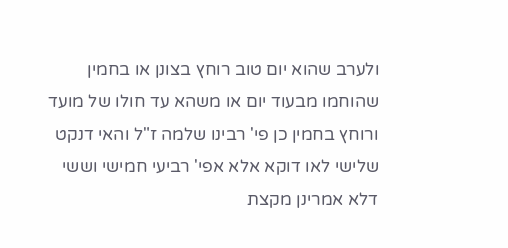ולערב שהוא יום טוב רוחץ בצונן או בחמין שהוחמו מבעוד יום או משהא עד חולו של מועד ורוחץ בחמין כן פי' רבינו שלמה ז"ל והאי דנקט שלישי לאו דוקא אלא אפי' רביעי חמישי וששי דלא אמרינן מקצת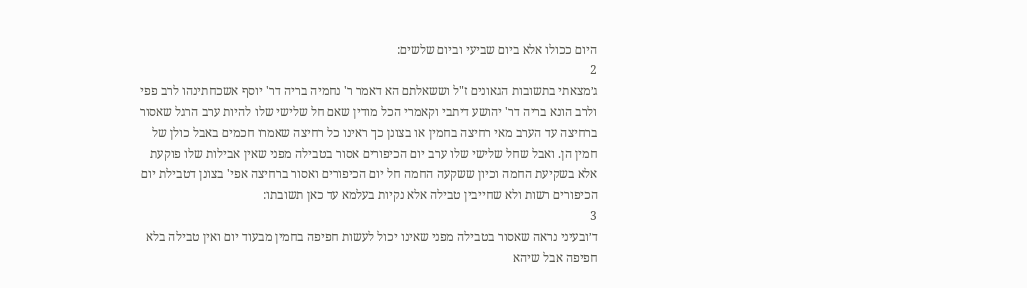היום ככולו אלא ביום שביעי וביום שלשים:
2
ג׳מצאתי בתשובות הגאונים ז"ל וששאלתם הא דאמר ר' נחמיה בריה דר' יוסף אשכחתינהו לרב פפי ולרב הונא בריה דר' יהושע דיתבי וקאמרי הכל מודין שאם חל שלישי שלו להיות ערב הרגל שאסור ברחיצה עד הערב מאי רחיצה בחמין או בצונן כך ראינו כל רחיצה שאמרו חכמים באבל כולן של חמין הן. ואבל שחל שלישי שלו ערב יום הכיפורים אסור בטבילה מפני שאין אבילות שלו פוקעת אלא בשקיעת החמה וכיון ששקעה החמה חל יום הכיפורים ואסור ברחיצה אפי' בצונן דטבילת יום הכיפורים רשות ולא שחייבין טבילה אלא נקיות בעלמא עד כאן תשובתו:
3
ד׳ובעיני נראה שאסור בטבילה מפני שאינו יכול לעשות חפיפה בחמין מבעוד יום ואין טבילה בלא חפיפה אבל שיהא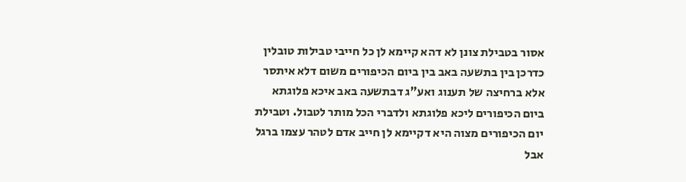אסור בטבילת צונן לא דהא קיימא לן כל חייבי טבילות טובלין כדרכן בין בתשעה באב בין ביום הכיפורים משום דלא איתסר אלא ברחיצה של תענוג ואע"ג דבתשעה באב איכא פלוגתא ביום הכיפורים ליכא פלוגתא ולדברי הכל מותר לטבול. וטבילת יום הכיפורים מצוה היא דקיימא לן חייב אדם לטהר עצמו ברגל אבל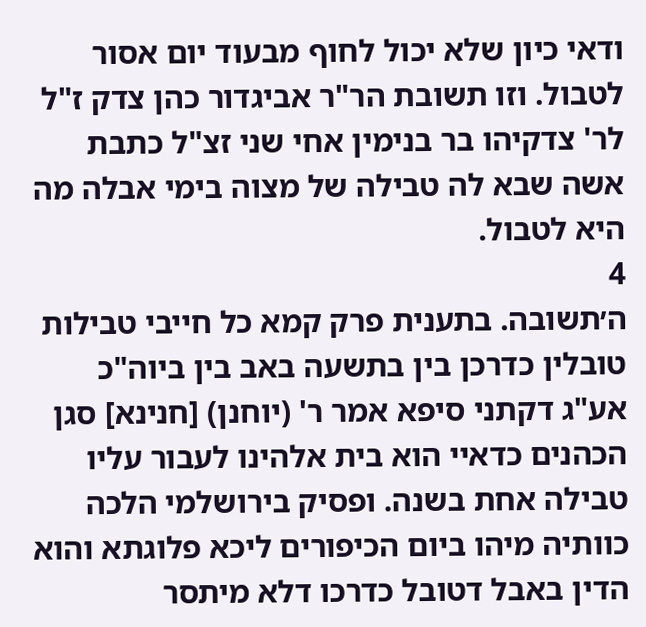ודאי כיון שלא יכול לחוף מבעוד יום אסור לטבול. וזו תשובת הר"ר אביגדור כהן צדק ז"ל לר' צדקיהו בר בנימין אחי שני זצ"ל כתבת אשה שבא לה טבילה של מצוה בימי אבלה מה היא לטבול.
4
ה׳תשובה. בתענית פרק קמא כל חייבי טבילות טובלין כדרכן בין בתשעה באב בין ביוה"כ אע"ג דקתני סיפא אמר ר' (יוחנן) [חנינא] סגן הכהנים כדאיי הוא בית אלהינו לעבור עליו טבילה אחת בשנה. ופסיק בירושלמי הלכה כוותיה מיהו ביום הכיפורים ליכא פלוגתא והוא הדין באבל דטובל כדרכו דלא מיתסר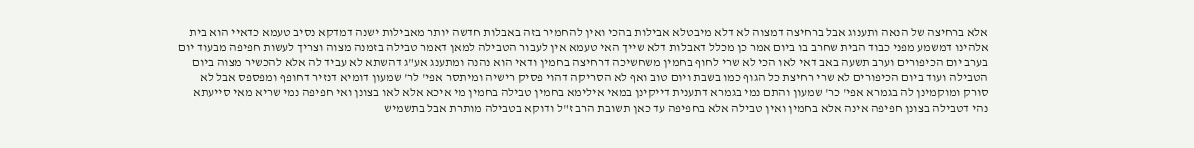אלא ברחיצה של הנאה ותענוג אבל ברחיצה דמצוה לא דלא מיבטלא אבילות בהכי ואין להחמיר בזה באבלות חדשה יותר מאבילות ישנה דמדקא נסיב טעמא כדאיי הוא בית אלהינו דמשמע מפני כבוד הבית שחרב בו ביום אמר כן מכלל דאבלות דלא שייך האי טעמא אין לעבור הטבילה למאן דאמר טבילה בזמנה מצוה וצריך לעשות חפיפה מבעוד יום בערב יום הכיפורים וערב תשעה באב דאי לאו הכי לא שרי לחוף בחמין משחשיכה דרחיצה בחמין ודאי הוא נהנה ומתענג אע"ג דהשתא לא עביד לה אלא להכשיר מצוה ביום הטבילה ועוד ביום הכיפורים לא שרי רחיצת כל הגוף כמו בשבת ויום טוב ואף לא הסריקה דהוי פסיק רישיה ומיתסר אפי' לר' שמעון דומיא דנזיר דחופף ומפספס אבל לא סורק ומוקמינן לה בגמרא אפי' כר' שמעון והתם נמי בגמרא דתענית דייקינן במאי אילימא בחמין טבילה בחמין מי איכא אלא לאו בצונן ואי חפיפה נמי שריא מאי סייעתא נהי דטבילה בצונן חפיפה אינה אלא בחמין ואין טבילה אלא בחפיפה עד כאן תשובת הרב ז"ל ודוקא בטבילה מותרת אבל בתשמיש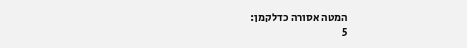המטה אסורה כדלקמן:
5